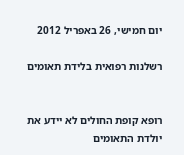יום חמישי, 26 באפריל 2012

רשלנות רפואית בלידת תאומים


רופא קופת החולים לא יידע את יולדת התאומים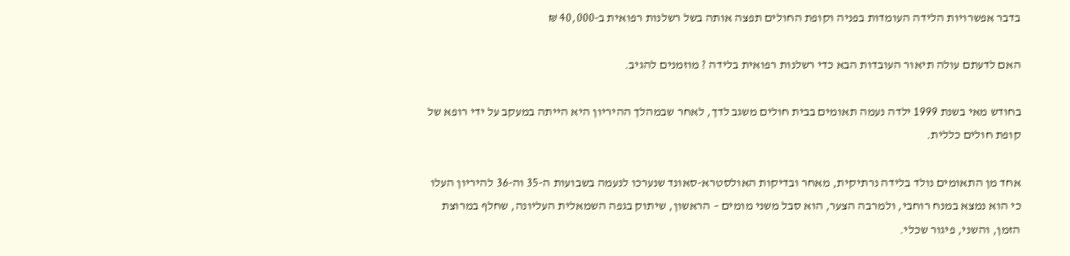בדבר אפשרויות הלידה העומדות בפניה וקופת החולים תפצה אותה בשל רשלנות רפואית ב-40,000 ₪

האם לדעתם עולה תיאור העובדות הבא כדי רשלנות רפואית בלידה ? מוזמנים להגיב.

בחודש מאי בשנת 1999 ילדה נעמה תאומים בבית חולים משגב לדך, לאחר שבמהלך ההיריון היא הייתה במעקב על ידי רופא של קופת חולים כללית.

אחד מן התאומים נולד בלידה נרתיקית, מאחר ובדיקות האולסטרא-סאונד שנערכו לנעמה בשבועות ה-35 וה-36 להיריון העלו כי הוא נמצא במנח רוחבי, ולמרבה הצער, הוא סבל משני מומים – הראשון, שיתוק בגפה השמאלית העליונה, שחלף במרוצת הזמן, והשני, פיגור שכלי.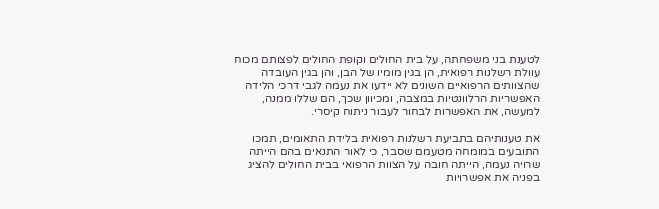לטענת בני משפחתה, על בית החולים וקופת החולים לפצותם מכוח עוולת רשלנות רפואית, הן בגין מומיו של הבן, והן בגין העובדה שהצוותים הרפואיים השונים לא יידעו את נעמה לגבי דרכי הלידה האפשריות הרלוונטיות במצבה, ומכיוון שכך, הם שללו ממנה, למעשה, את האפשרות לבחור לעבור ניתוח קיסרי.

את טענותיהם בתביעת רשלנות רפואית בלידת התאומים, תמכו התובעים במומחה מטעמם שסבר, כי לאור התנאים בהם הייתה שרויה נעמה, הייתה חובה על הצוות הרפואי בבית החולים להציג בפניה את אפשרויות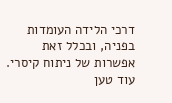דרכי הלידה העומדות בפניה, ובכלל זאת אפשרות של ניתוח קיסרי. עוד טען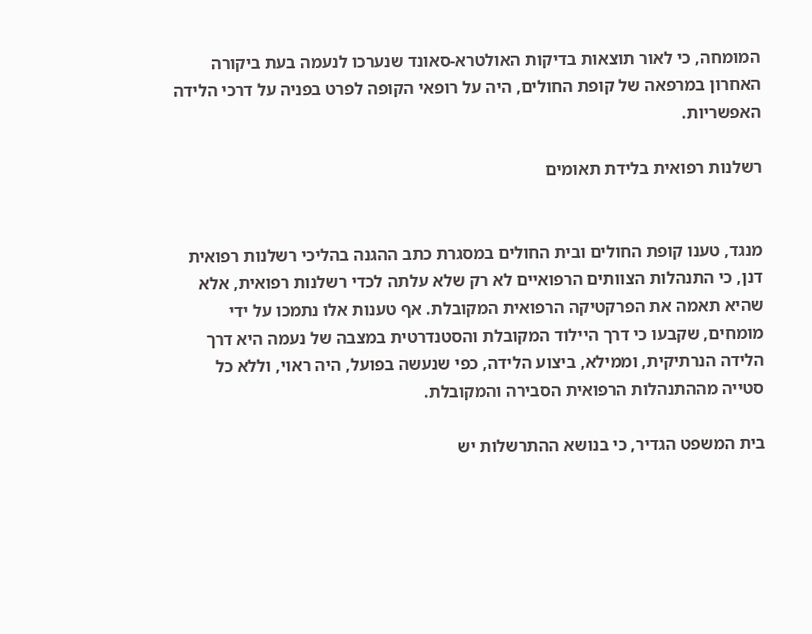המומחה, כי לאור תוצאות בדיקות האולטרא-סאונד שנערכו לנעמה בעת ביקורה האחרון במרפאה של קופת החולים, היה על רופאי הקופה לפרט בפניה על דרכי הלידה האפשריות.

רשלנות רפואית בלידת תאומים


מנגד, טענו קופת החולים ובית החולים במסגרת כתב ההגנה בהליכי רשלנות רפואית דנן, כי התנהלות הצוותים הרפואיים לא רק שלא עלתה לכדי רשלנות רפואית, אלא שהיא תאמה את הפרקטיקה הרפואית המקובלת. אף טענות אלו נתמכו על ידי מומחים, שקבעו כי דרך היילוד המקובלת והסטנדרטית במצבה של נעמה היא דרך הלידה הנרתיקית, וממילא, ביצוע הלידה, כפי שנעשה בפועל, היה ראוי, וללא כל סטייה מההתנהלות הרפואית הסבירה והמקובלת.

בית המשפט הגדיר, כי בנושא ההתרשלות יש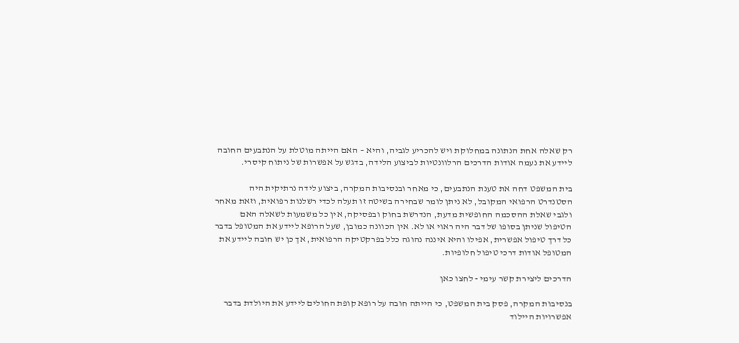רק שאלה אחת הנתונה במחלוקת ויש להכריע לגביה, והיא – האם הייתה מוטלת על הנתבעים החובה ליידע את נעמה אודות הדרכים הרלוונטיות לביצוע הלידה, בדגש על אפשרות של ניתוח קיסרי.

בית המשפט דחה את טענת הנתבעים, כי מאחר ובנסיבות המקרה, ביצוע לידה נרתיקית היה הסטנדרט הרפואי המקובל, לא ניתן לומר שבחירה בשיטה זו תעלה לכדי רשלנות רפואית, וזאת מאחר ולגבי שאלת ההסכמה החופשית מדעת, הנדרשת בחוק ובפסיקה, אין כל משמעות לשאלה האם הטיפול שניתן בסופו של דבר היה ראוי או לא. אין הכוונה כמובן, שעל הרופא ליידע את המטופל בדבר כל דרך טיפול אפשרית, אפילו והיא איננה נהוגה כלל בפרקטיקה הרפואית, אך כן יש חובה ליידע את המטופל אודות דרכי טיפול חלופיות.

הדרכים ליצירת קשר עימי - לחצו כאן

בנסיבות המקרה, פסק בית המשפט, כי הייתה חובה על רופא קופת החולים ליידע את היולדת בדבר אפשרויות היילוד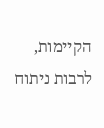הקיימות, לרבות ניתוח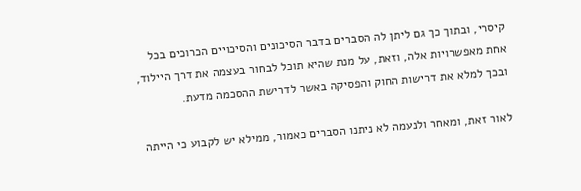קיסרי, ובתוך כך גם ליתן לה הסברים בדבר הסיכונים והסיכויים הכרוכים בכל אחת מאפשרויות אלה, וזאת, על מנת שהיא תוכל לבחור בעצמה את דרך היילוד, ובכך למלא את דרישות החוק והפסיקה באשר לדרישת ההסכמה מדעת.

לאור זאת, ומאחר ולנעמה לא ניתנו הסברים כאמור, ממילא יש לקבוע כי הייתה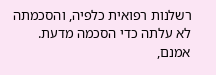רשלנות רפואית כלפיה, והסכמתה לא עלתה כדי הסכמה מדעת. אמנם,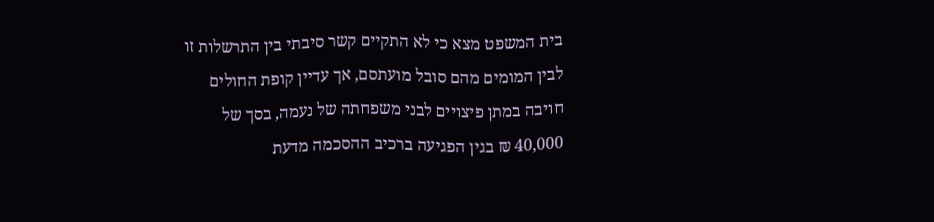בית המשפט מצא כי לא התקיים קשר סיבתי בין התרשלות זו לבין המומים מהם סובל מועתסם, אך עדיין קופת החולים חויבה במתן פיצויים לבני משפחתה של נעמה, בסך של  40,000 ₪ בגין הפגיעה ברכיב ההסכמה מדעת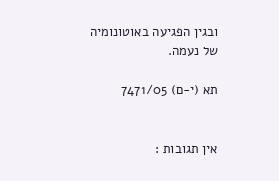ובגין הפגיעה באוטונומיה של נעמה.

תא (י-ם) 7471/05


אין תגובות :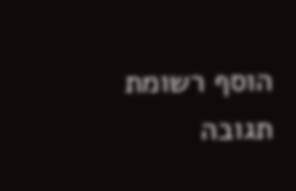הוסף רשומת תגובה